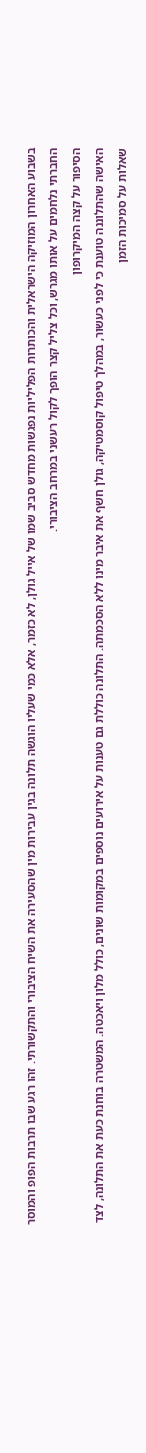בשבוע האחרון המוזיקה הישראלית והכותרות הפליליות נפגשות מחדש סביב שמו של אייל גולן, לא כזמר, אלא כמי שעליו הוגשה תלונה בגין עבירות מין שהסעירה את השיח הציבורי והתקשורתי. זהו רגע שבו תרבות הפופ והמוסר החברתי נלחמים על אותו מגרש, וכל צליל קצר הופך לקול רעשני במרחב הציבורי.
הסיפור על קצה המיקרופון
האישה שהתלוננה טוענת כי לפני כעשור, במהלך טיפול קוסמטיקה, גולן חשף את איבר מינו ללא הסכמתה. התלונה כוללת גם טענות על אירועים נוספים במקומות שונים, כולל מלון ויאכטה. המשטרה בוחנת כעת את התלונה, לצד שאלות על סמיכות הזמן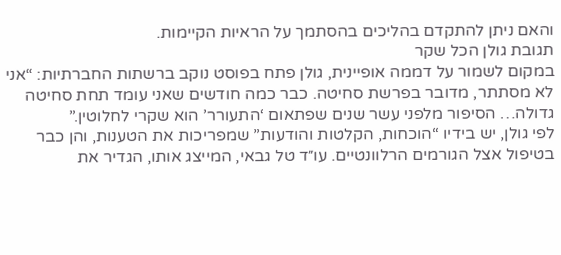והאם ניתן להתקדם בהליכים בהסתמך על הראיות הקיימות.
תגובת גולן הכל שקר
במקום לשמור על דממה אופיינית, גולן פתח בפוסט נוקב ברשתות החברתיות: “אני לא מסתתר, מדובר בפרשת סחיטה. כבר כמה חודשים שאני עומד תחת סחיטה גדולה… הסיפור מלפני עשר שנים שפתאום ‘התעורר’ הוא שקרי לחלוטין.”
לפי גולן, יש בידיו “הוכחות, הקלטות והודעות” שמפריכות את הטענות, והן כבר בטיפול אצל הגורמים הרלוונטיים. עו״ד טל גבאי, המייצג אותו, הגדיר את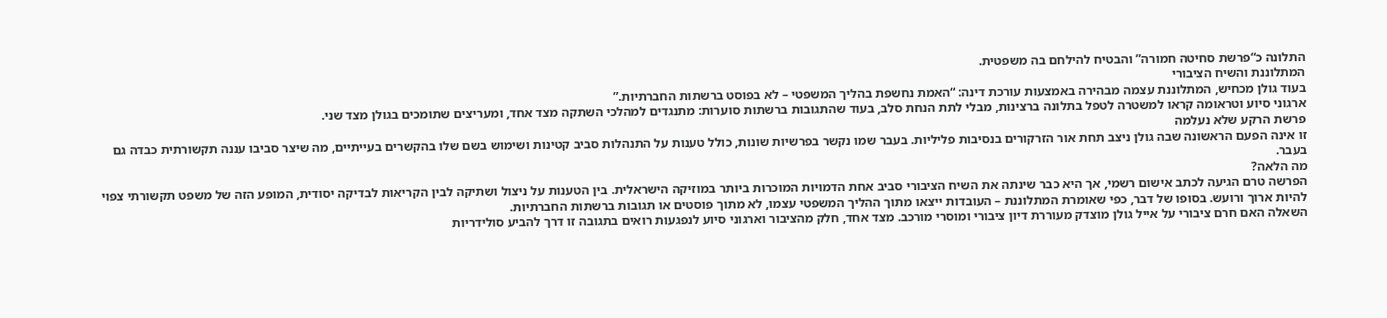התלונה כ“פרשת סחיטה חמורה” והבטיח להילחם בה משפטית.
המתלוננת והשיח הציבורי
בעוד גולן מכחיש, המתלוננת עצמה מבהירה באמצעות עורכת דינה: “האמת נחשפת בהליך המשפטי – לא בפוסט ברשתות החברתיות.”
ארגוני סיוע וטראומה קראו למשטרה לטפל בתלונה ברצינות, מבלי לתת הנחת סלב, בעוד שהתגובות ברשתות סוערות: מתנגדים למהלכי השתקה מצד אחד, ומעריצים שתומכים בגולן מצד שני.
פרשת הרקע שלא נעלמה
זו אינה הפעם הראשונה שבה גולן ניצב תחת אור הזרקורים בנסיבות פליליות. בעבר שמו נקשר בפרשיות שונות, כולל טענות על התנהלות סביב קטינות ושימוש בשם שלו בהקשרים בעייתיים, מה שיצר סביבו עננה תקשורתית כבדה גם בעבר.
מה הלאה?
הפרשה טרם הגיעה לכתב אישום רשמי, אך היא כבר שינתה את השיח הציבורי סביב אחת הדמויות המוכרות ביותר במוזיקה הישראלית. בין הטענות על ניצול ושתיקה לבין הקריאות לבדיקה יסודית, המופע הזה של משפט תקשורתי צפוי להיות ארוך ורועש. בסופו של דבר, כפי שאומרת המתלוננת – העובדות ייצאו מתוך ההליך המשפטי עצמו, לא מתוך פוסטים או תגובות ברשתות החברתיות.
השאלה האם חרם ציבורי על אייל גולן מוצדק מעוררת דיון ציבורי ומוסרי מורכב. מצד אחד, חלק מהציבור וארגוני סיוע לנפגעות רואים בתגובה זו דרך להביע סולידריות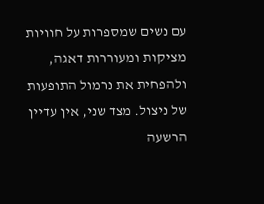עם נשים שמספרות על חוויות מציקות ומעוררות דאגה, ולהפחית את נרמול התופעות של ניצול. מצד שני, אין עדיין הרשעה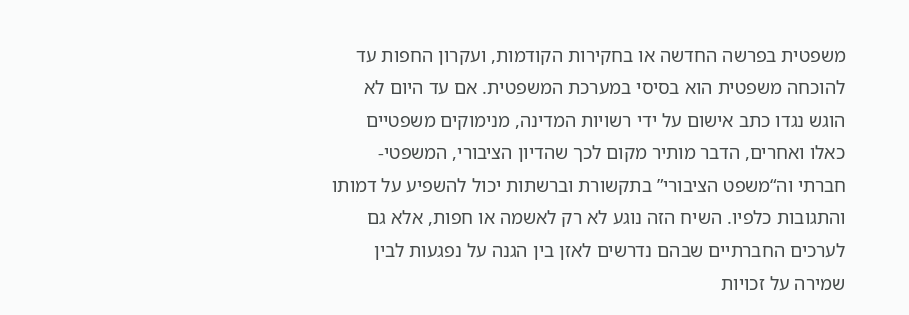משפטית בפרשה החדשה או בחקירות הקודמות, ועקרון החפות עד להוכחה משפטית הוא בסיסי במערכת המשפטית. אם עד היום לא הוגש נגדו כתב אישום על ידי רשויות המדינה, מנימוקים משפטיים כאלו ואחרים, הדבר מותיר מקום לכך שהדיון הציבורי, המשפטי-חברתי וה“משפט הציבורי” בתקשורת וברשתות יכול להשפיע על דמותו והתגובות כלפיו. השיח הזה נוגע לא רק לאשמה או חפות, אלא גם לערכים החברתיים שבהם נדרשים לאזן בין הגנה על נפגעות לבין שמירה על זכויות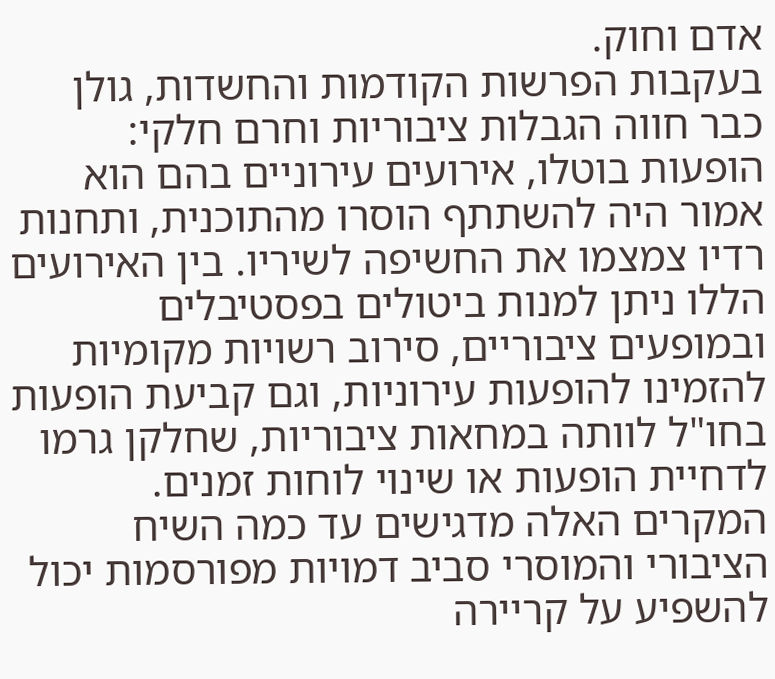אדם וחוק.
בעקבות הפרשות הקודמות והחשדות, גולן כבר חווה הגבלות ציבוריות וחרם חלקי: הופעות בוטלו, אירועים עירוניים בהם הוא אמור היה להשתתף הוסרו מהתוכנית, ותחנות רדיו צמצמו את החשיפה לשיריו. בין האירועים הללו ניתן למנות ביטולים בפסטיבלים ובמופעים ציבוריים, סירוב רשויות מקומיות להזמינו להופעות עירוניות, וגם קביעת הופעות בחו"ל לוותה במחאות ציבוריות, שחלקן גרמו לדחיית הופעות או שינוי לוחות זמנים. המקרים האלה מדגישים עד כמה השיח הציבורי והמוסרי סביב דמויות מפורסמות יכול להשפיע על קריירה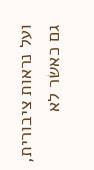ועל נראות ציבורית, גם כאשר לא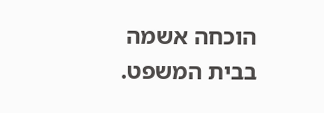הוכחה אשמה בבית המשפט.